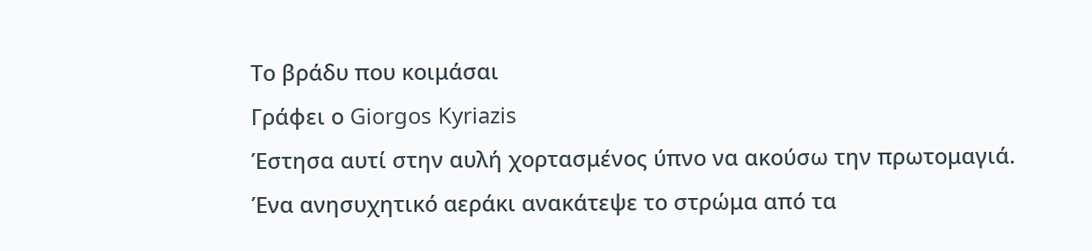Το βράδυ που κοιμάσαι
Γράφει ο Giorgos Kyriazis
Έστησα αυτί στην αυλή χορτασμένος ύπνο να ακούσω την πρωτομαγιά.
Ένα ανησυχητικό αεράκι ανακάτεψε το στρώμα από τα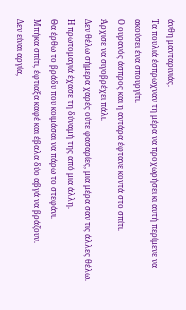άνθη μανταρινιάς.
Τα πουλιά έσπρωχναν τη μέρα να προχωρήσει κι αυτή περίμενε να ακούσει ένα σπουργίτι.
Ο ουρανός άσπρος και η αντάρα έφτανε κοντά στο σπίτι.
Άρχισε να σιγοβρέχει πάλι.
Δεν θέλω σήμερα χαρές ούτε φασαρίες, μια μέρα σαν τις άλλες θέλω.
Η πρωτομαγιά έχασε τη δύναμή της από μια άλλη.
Θα έρθω το βράδυ που κοιμάσαι να πάρω το στεφάνι.
Μπήκα σπίτι, έφτιαξα καφέ και έβαλα δύο αβγά να βράζουν.
Δεν είναι αργία,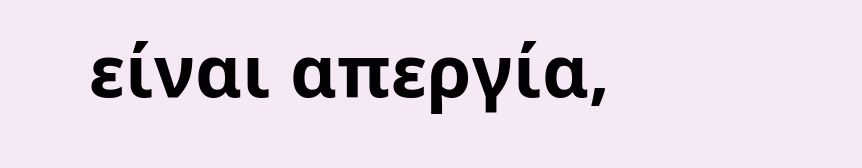είναι απεργία,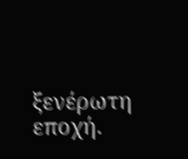ξενέρωτη εποχή.